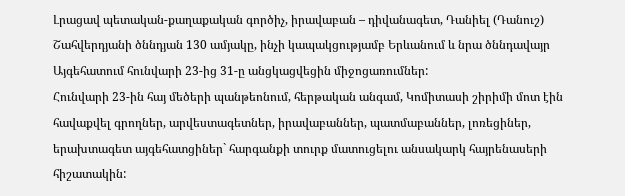Լրացավ պետական-քաղաքական գործիչ, իրավաբան – դիվանագետ, Դանիել (Դանուշ) Շահվերդյանի ծննդյան 130 ամյակը, ինչի կապակցությամբ Երևանում և նրա ծննդավայր Այգեհատում հունվարի 23-ից 31-ը անցկացվեցին միջոցառումներ:
Հունվարի 23-ին հայ մեծերի պանթեոնում, հերթական անգամ, Կոմիտասի շիրիմի մոտ էին հավաքվել գրողներ, արվեստագետներ, իրավաբաններ, պատմաբաններ, լոռեցիներ, երախտագետ այգեհատցիներ` հարգանքի տուրք մատուցելու անսակարկ հայրենասերի հիշատակին: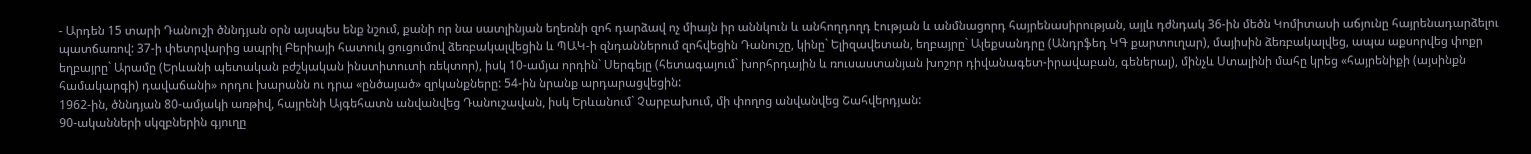- Արդեն 15 տարի Դանուշի ծննդյան օրն այսպես ենք նշում, քանի որ նա սատլինյան եղեռնի զոհ դարձավ ոչ միայն իր աննկուն և անհողդողդ էության և անմնացորդ հայրենասիրության, այլև դժնդակ 36-ին մեծն Կոմիտասի աճյունը հայրենադարձելու պատճառով: 37-ի փետրվարից ապրիլ Բերիայի հատուկ ցուցումով ձեռբակալվեցին և ՊԱԿ-ի զնդաններում զոհվեցին Դանուշը, կինը` Ելիզավետան, եղբայրը` Ալեքսանդրը (Անդրֆեդ ԿԳ քարտուղար), մայիսին ձեռբակալվեց, ապա աքսորվեց փոքր եղբայրը` Արամը (Երևանի պետական բժշկական ինստիտուտի ռեկտոր), իսկ 10-ամյա որդին` Սերգեյը (հետագայում` խորհրդային և ռուսաստանյան խոշոր դիվանագետ-իրավաբան, գեներալ), մինչև Ստալինի մահը կրեց «հայրենիքի (այսինքն համակարգի) դավաճանի» որդու խարանն ու դրա «ընծայած» զրկանքները: 54-ին նրանք արդարացվեցին:
1962-ին, ծննդյան 80-ամյակի առթիվ, հայրենի Այգեհատն անվանվեց Դանուշավան, իսկ Երևանում` Չարբախում, մի փողոց անվանվեց Շահվերդյան:
90-ականների սկզբներին գյուղը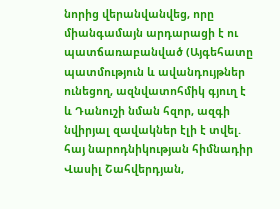նորից վերանվանվեց, որը միանգամայն արդարացի է ու պատճառաբանված (Այգեհատը պատմություն և ավանդույթներ ունեցող, ազնվատոհմիկ գյուղ է և Դանուշի նման հզոր, ազգի նվիրյալ զավակներ էլի է տվել. հայ նարոդնիկության հիմնադիր Վասիլ Շահվերդյան,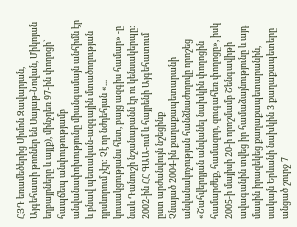ՀՅԴ եռամեծերից Սիմոն Զավարյան, Այգեհատի թոռներ են Սայաթ-Նովան, Միկոյան եղբայրները և այլք), մինչդեռ 97-ին փողոցի` հապճեպ անփութությամբ անվանափոխությունը միանգամայն անհիմն էր և բնավ պետական-ազգային մտածողության դրսևորում չէր: Չէ որ նժդեհյան «... կուսակցությանս հետ, բայց ազգիս համար» -ը նաև Դանուշի նշանաբանն էր ու կենսակերպը:
2002-ին ՀՀ ԳԱԱ-ում և հայրենի Այգեհատում ըստ արժանվույն նշեցինք
Չնայած 2004-ին քաղաքապետարանի անվանակոչության հանձնաժողովը որոշեց «Շահվերդյան անվանել նախկին փողոցին համարժեք, համազոր, զուգահեռ փողոցը», իսկ 2005-ի մայիսի 20-ի որոշմամբ Շենգավիթի ավագանին տվեց իր համաձայնությունը և այդ մասին իրազեկեց քաղաքապետարանին, սակայն Երևանի նախկին 3 քաղաքապետերը անցած շուրջ 7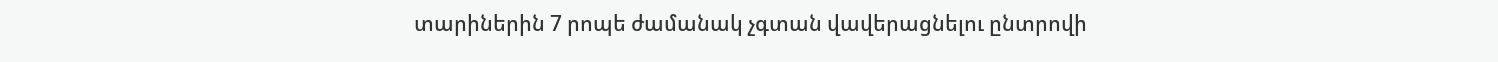տարիներին 7 րոպե ժամանակ չգտան վավերացնելու ընտրովի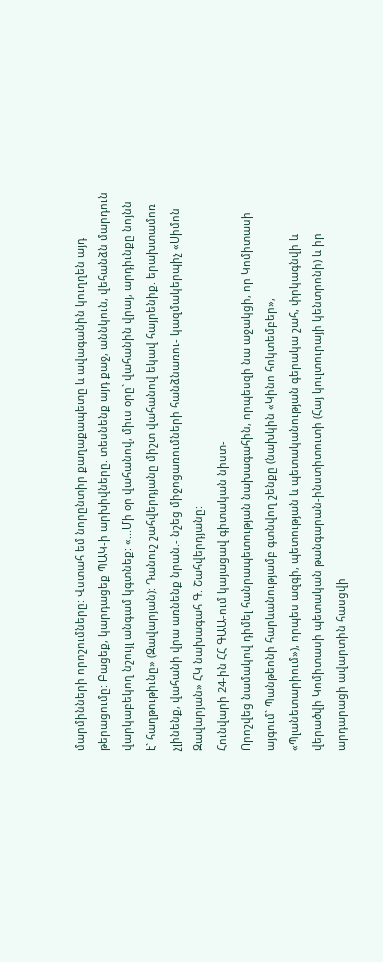մարմինների որոշումները: Վստահ եմ նորընտիր քաղաքապետը և ավագանին կուղղեն այդ թերացումը: Բացեք, կարդացեք ՊԱԿ-ի արխիվները. տեսնենք այդ քաջ, աննկուն, վեհանձն մարդուն վարկաբեկող նշույլ անգամ կգտնեք: «...Մի օր վահանով, միւս օրը` վահանին վրայ, արդիւնքը նոյնն է` հաղթութիւնը» (Զավարյան): Դանուշ շահվերդյանը միշտ վահանով եկավ հայրենիք. երախտամոռ չլինենք, վահանի վրա առնենք նրան.- նշեց միջոցառումների հանձնառու- կազմակերպիչ «Սիմոն Զավարյան» ՀԿ նախագահ Գ. Շահվերդյանը:
Հունվարի 24-ին ՀՀ ԳԱԱ-ում կայացավ գիտական նիստ-
Որոշվեց նամակով դիմել հանրապետության նախագահին, որպեսզի նա աջակցի, որ Կոմիտասի այգում` Պանթեոնի հարևանությամբ գտնվող շենքը (նախկին «Կինո հոկտեմբեր», «Պլանետարիում»), որպես ազգի, պետության և պետականության գերակա շահ, փրկագնվի և վերածվի Կոմիտասի պետական թանգարան-ինստիտուտի (Հայ կուլտուրայի կենտրոնի) և իր արդարացի ավարտին հասցվի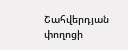Շահվերդյան փողոցի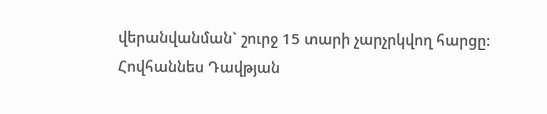վերանվանման` շուրջ 15 տարի չարչրկվող հարցը:
Հովհաննես Դավթյան